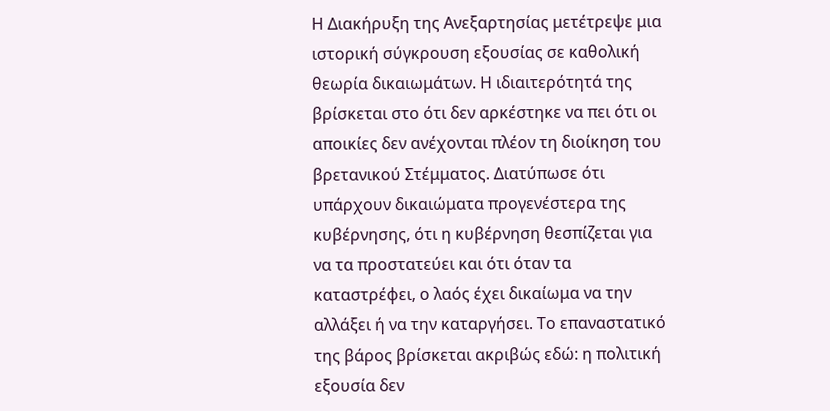Η Διακήρυξη της Ανεξαρτησίας μετέτρεψε μια ιστορική σύγκρουση εξουσίας σε καθολική θεωρία δικαιωμάτων. Η ιδιαιτερότητά της βρίσκεται στο ότι δεν αρκέστηκε να πει ότι οι αποικίες δεν ανέχονται πλέον τη διοίκηση του βρετανικού Στέμματος. Διατύπωσε ότι υπάρχουν δικαιώματα προγενέστερα της κυβέρνησης, ότι η κυβέρνηση θεσπίζεται για να τα προστατεύει και ότι όταν τα καταστρέφει, ο λαός έχει δικαίωμα να την αλλάξει ή να την καταργήσει. Το επαναστατικό της βάρος βρίσκεται ακριβώς εδώ: η πολιτική εξουσία δεν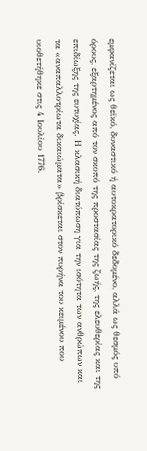εμφανίζεται ως θεϊκό, δυναστικό ή αυτοκρατορικό δεδομένο, αλλά ως θεσμός υπό όρους, εξαρτημένος από τον σκοπό της προστασίας της ζωής, της ελευθερίας και της επιδίωξης της ευτυχίας. Η κλασική διατύπωση για την ισότητα των ανθρώπων και τα «αναπαλλοτρίωτα δικαιώματα» βρίσκεται στον πυρήνα του κειμένου που υιοθετήθηκε στις 4 Ιουλίου 1776.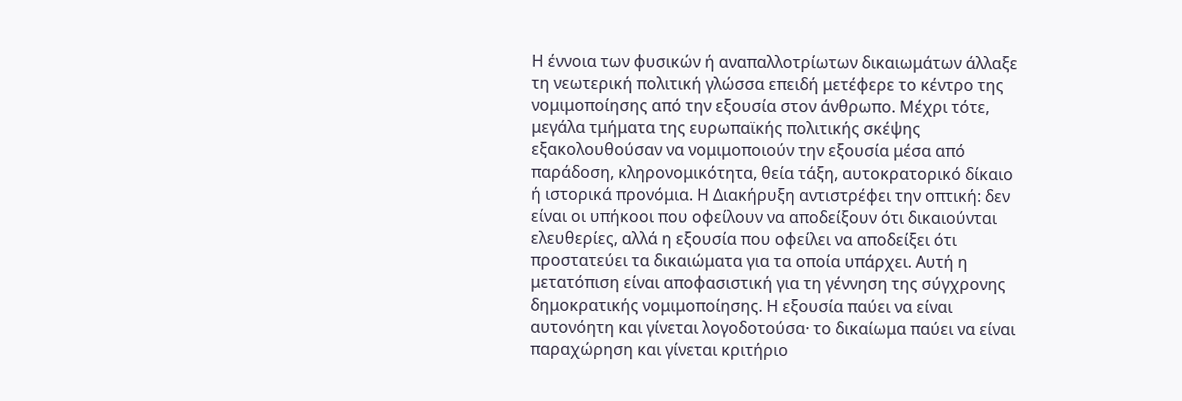Η έννοια των φυσικών ή αναπαλλοτρίωτων δικαιωμάτων άλλαξε τη νεωτερική πολιτική γλώσσα επειδή μετέφερε το κέντρο της νομιμοποίησης από την εξουσία στον άνθρωπο. Μέχρι τότε, μεγάλα τμήματα της ευρωπαϊκής πολιτικής σκέψης εξακολουθούσαν να νομιμοποιούν την εξουσία μέσα από παράδοση, κληρονομικότητα, θεία τάξη, αυτοκρατορικό δίκαιο ή ιστορικά προνόμια. Η Διακήρυξη αντιστρέφει την οπτική: δεν είναι οι υπήκοοι που οφείλουν να αποδείξουν ότι δικαιούνται ελευθερίες, αλλά η εξουσία που οφείλει να αποδείξει ότι προστατεύει τα δικαιώματα για τα οποία υπάρχει. Αυτή η μετατόπιση είναι αποφασιστική για τη γέννηση της σύγχρονης δημοκρατικής νομιμοποίησης. Η εξουσία παύει να είναι αυτονόητη και γίνεται λογοδοτούσα· το δικαίωμα παύει να είναι παραχώρηση και γίνεται κριτήριο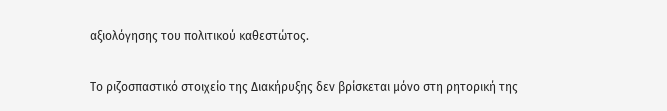αξιολόγησης του πολιτικού καθεστώτος.

Το ριζοσπαστικό στοιχείο της Διακήρυξης δεν βρίσκεται μόνο στη ρητορική της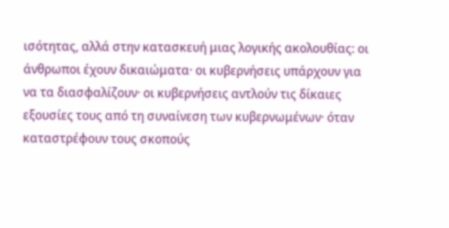ισότητας, αλλά στην κατασκευή μιας λογικής ακολουθίας: οι άνθρωποι έχουν δικαιώματα· οι κυβερνήσεις υπάρχουν για να τα διασφαλίζουν· οι κυβερνήσεις αντλούν τις δίκαιες εξουσίες τους από τη συναίνεση των κυβερνωμένων· όταν καταστρέφουν τους σκοπούς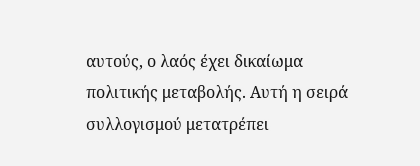αυτούς, ο λαός έχει δικαίωμα πολιτικής μεταβολής. Αυτή η σειρά συλλογισμού μετατρέπει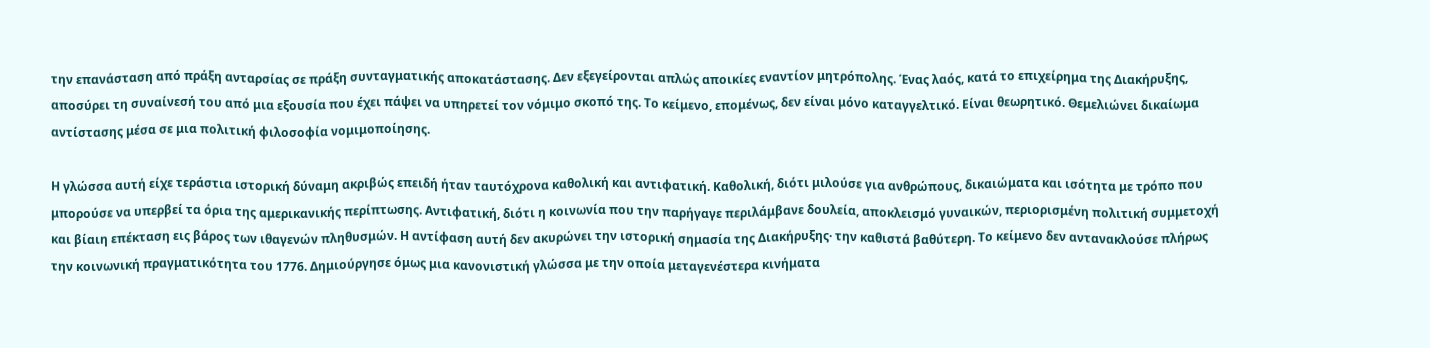την επανάσταση από πράξη ανταρσίας σε πράξη συνταγματικής αποκατάστασης. Δεν εξεγείρονται απλώς αποικίες εναντίον μητρόπολης. Ένας λαός, κατά το επιχείρημα της Διακήρυξης, αποσύρει τη συναίνεσή του από μια εξουσία που έχει πάψει να υπηρετεί τον νόμιμο σκοπό της. Το κείμενο, επομένως, δεν είναι μόνο καταγγελτικό. Είναι θεωρητικό. Θεμελιώνει δικαίωμα αντίστασης μέσα σε μια πολιτική φιλοσοφία νομιμοποίησης.

Η γλώσσα αυτή είχε τεράστια ιστορική δύναμη ακριβώς επειδή ήταν ταυτόχρονα καθολική και αντιφατική. Καθολική, διότι μιλούσε για ανθρώπους, δικαιώματα και ισότητα με τρόπο που μπορούσε να υπερβεί τα όρια της αμερικανικής περίπτωσης. Αντιφατική, διότι η κοινωνία που την παρήγαγε περιλάμβανε δουλεία, αποκλεισμό γυναικών, περιορισμένη πολιτική συμμετοχή και βίαιη επέκταση εις βάρος των ιθαγενών πληθυσμών. Η αντίφαση αυτή δεν ακυρώνει την ιστορική σημασία της Διακήρυξης· την καθιστά βαθύτερη. Το κείμενο δεν αντανακλούσε πλήρως την κοινωνική πραγματικότητα του 1776. Δημιούργησε όμως μια κανονιστική γλώσσα με την οποία μεταγενέστερα κινήματα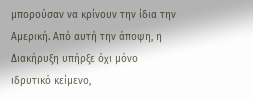μπορούσαν να κρίνουν την ίδια την Αμερική. Από αυτή την άποψη, η Διακήρυξη υπήρξε όχι μόνο ιδρυτικό κείμενο,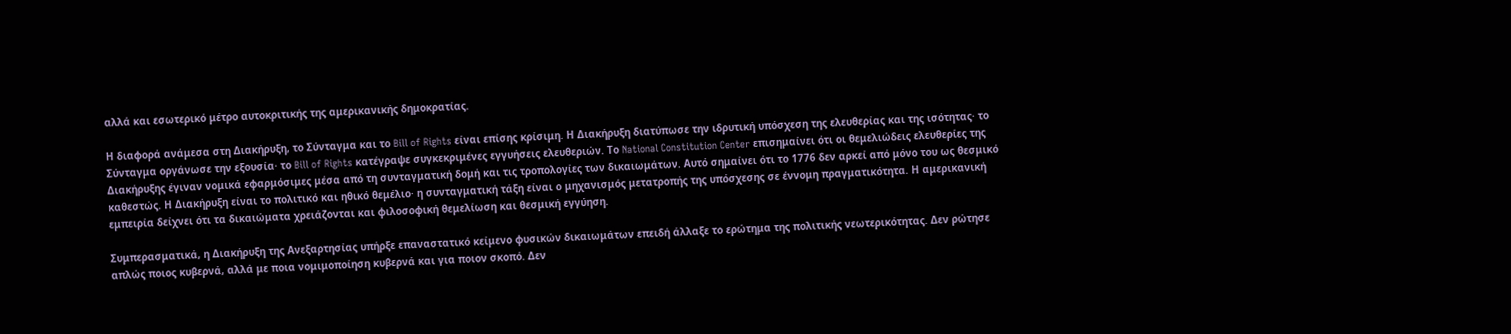αλλά και εσωτερικό μέτρο αυτοκριτικής της αμερικανικής δημοκρατίας.

Η διαφορά ανάμεσα στη Διακήρυξη, το Σύνταγμα και το Bill of Rights είναι επίσης κρίσιμη. Η Διακήρυξη διατύπωσε την ιδρυτική υπόσχεση της ελευθερίας και της ισότητας· το Σύνταγμα οργάνωσε την εξουσία· το Bill of Rights κατέγραψε συγκεκριμένες εγγυήσεις ελευθεριών. Το National Constitution Center επισημαίνει ότι οι θεμελιώδεις ελευθερίες της Διακήρυξης έγιναν νομικά εφαρμόσιμες μέσα από τη συνταγματική δομή και τις τροπολογίες των δικαιωμάτων. Αυτό σημαίνει ότι το 1776 δεν αρκεί από μόνο του ως θεσμικό καθεστώς. Η Διακήρυξη είναι το πολιτικό και ηθικό θεμέλιο· η συνταγματική τάξη είναι ο μηχανισμός μετατροπής της υπόσχεσης σε έννομη πραγματικότητα. Η αμερικανική εμπειρία δείχνει ότι τα δικαιώματα χρειάζονται και φιλοσοφική θεμελίωση και θεσμική εγγύηση.

Συμπερασματικά, η Διακήρυξη της Ανεξαρτησίας υπήρξε επαναστατικό κείμενο φυσικών δικαιωμάτων επειδή άλλαξε το ερώτημα της πολιτικής νεωτερικότητας. Δεν ρώτησε απλώς ποιος κυβερνά, αλλά με ποια νομιμοποίηση κυβερνά και για ποιον σκοπό. Δεν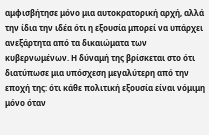αμφισβήτησε μόνο μια αυτοκρατορική αρχή, αλλά την ίδια την ιδέα ότι η εξουσία μπορεί να υπάρχει ανεξάρτητα από τα δικαιώματα των κυβερνωμένων. Η δύναμή της βρίσκεται στο ότι διατύπωσε μια υπόσχεση μεγαλύτερη από την εποχή της: ότι κάθε πολιτική εξουσία είναι νόμιμη μόνο όταν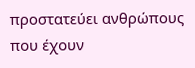προστατεύει ανθρώπους που έχουν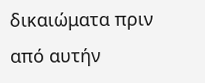δικαιώματα πριν από αυτήν